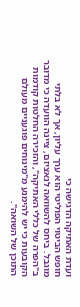ועדת האתיקה הדגישה כי
חופש הביטוי הפוליטי הוא ערך עליון, אך לא בלתי מוגבל. ביחס להשוואה לנאציזם, ציינה הוועדה כי מדובר ב"הפרה של כללי האתיקה", והזכירה החלטות קודמות הקובעות כי יש להימנע מ"מינוחים פוגעניים מעולם התוכן של השואה".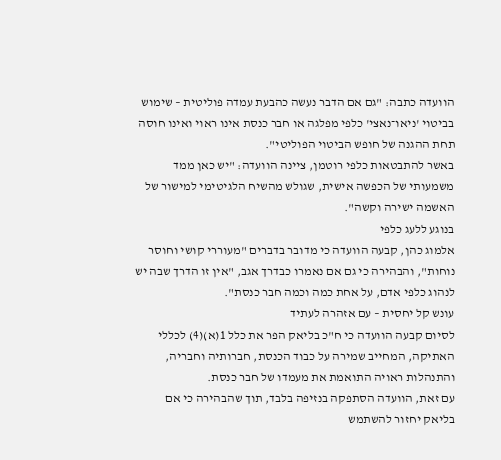הוועדה כתבה: "גם אם הדבר נעשה כהבעת עמדה פוליטית – שימוש בביטוי 'ניאו־נאצי' כלפי מפלגה או חבר כנסת אינו ראוי ואינו חוסה תחת ההגנה של חופש הביטוי הפוליטי".
באשר להתבטאות כלפי רוטמן, ציינה הוועדה: "יש כאן ממד משמעותי של הכפשה אישית, שגולש מהשיח הלגיטימי למישור של האשמה ישירה וקשה".
בנוגע ללעג כלפי
אלמוג כהן, קבעה הוועדה כי מדובר בדברים "מעוררי קושי וחוסר נוחות", והבהירה כי גם אם נאמרו כבדרך אגב, "אין זו הדרך שבה יש לנהוג כלפי אדם, על אחת כמה וכמה חבר כנסת".
עונש קל יחסית – עם אזהרה לעתיד
לסיום קבעה הוועדה כי ח"כ בליאק הפר את כלל 1(א)(4) לכללי האתיקה, המחייב שמירה על כבוד הכנסת, חברותיה וחבריה, והתנהלות ראויה התואמת את מעמדו של חבר כנסת.
עם זאת, הוועדה הסתפקה בנזיפה בלבד, תוך שהבהירה כי אם בליאק יחזור להשתמש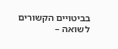בביטויים הקשורים לשואה –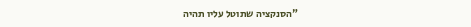"הסנקציה שתוטל עליו תהיה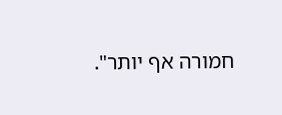חמורה אף יותר".